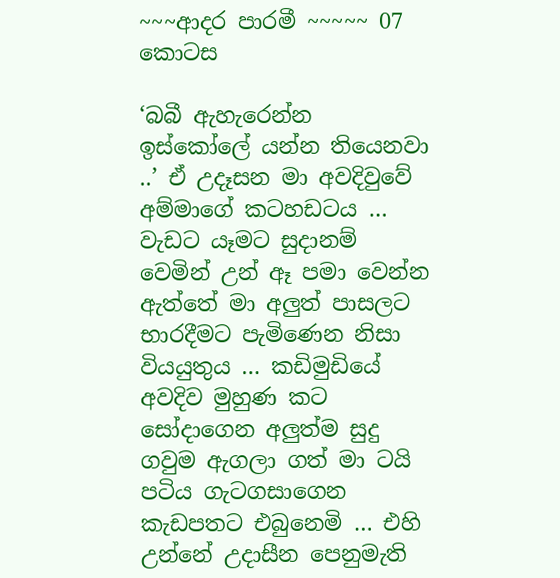~~~ආදර පාරමී ~~~~~ 07 කොටස

‘බබී ඇහැරෙන්න ඉස්කෝලේ යන්න තියෙනවා ..’ ඒ උදෑසන මා අවදිවුවේ අම්මාගේ කටහඩටය … වැඩට යෑමට සුදානම් වෙමින් උන් ඈ පමා වෙන්න ඇත්තේ මා අලුත් පාසලට භාරදීමට පැමිණෙන නිසා වියයුතුය … කඩිමුඩියේ අවදිව මුහුණ කට සෝදාගෙන අලුත්ම සුදු ගවුම ඇගලා ගත් මා ටයි පටිය ගැටගසාගෙන කැඩපතට එබුනෙමි … එහි උන්නේ උදාසීන පෙනුමැති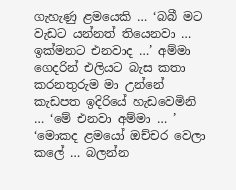ගැහැණු ළමයෙකි … ‘බබී මට වැඩට යන්නත් තියෙනවා … ඉක්මනට එනවාද …’ අම්මා ගෙදරින් එලියට බැස කතා කරනතුරුම මා උන්නේ කැඩපත ඉදිරියේ හැඩවෙමිනි … ‘මේ එනවා අම්මා … ’ ‘මොකද ළමයෝ ඔච්චර වෙලා කලේ … බලන්න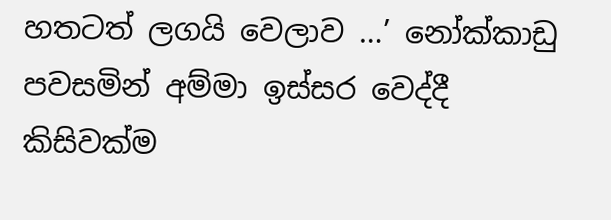හතටත් ලගයි වෙලාව …’ නෝක්කාඩු පවසමින් අම්මා ඉස්සර වෙද්දී කිසිවක්ම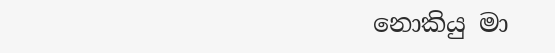නොකියු මා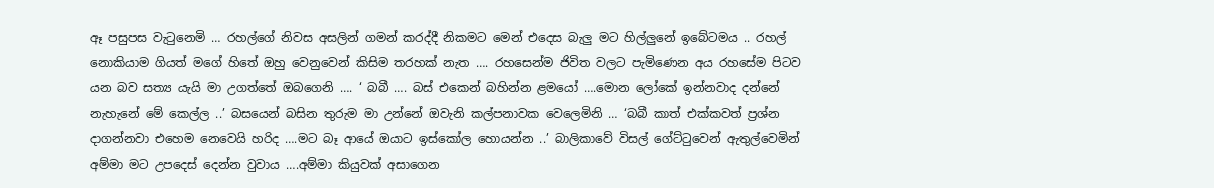ඈ පසුපස වැටුනෙමි … රහල්ගේ නිවස අසලින් ගමන් කරද්දී නිකමට මෙන් එදෙස බැලු මට හිල්ලුනේ ඉබේටමය .. රහල් නොකියාම ගියත් මගේ හිතේ ඔහු වෙනුවෙන් කිසිම තරහක් නැත …. රහසෙන්ම ජිවිත වලට පැමිණෙන අය රහසේම පිටව යන බව සත්‍ය යැයි මා උගත්තේ ඔබගෙනි …. ‘ බබී …. බස් එකෙන් බහින්න ළමයෝ ….මොන ලෝකේ ඉන්නවාද දන්නේ නැහැනේ මේ කෙල්ල ..’ බසයෙන් බසින තුරුම මා උන්නේ ඔවැනි කල්පනාවක වෙලෙමිනි … ‘බබී කාත් එක්කවත් ප්‍රශ්න දාගන්නවා එහෙම නෙවෙයි හරිද ….මට බෑ ආයේ ඔයාට ඉස්කෝල හොයන්න ..’ බාලිකාවේ විසල් ගේට්ටුවෙන් ඇතුල්වෙමින් අම්මා මට උපදෙස් දෙන්න වුවාය ….අම්මා කියුවක් අසාගෙන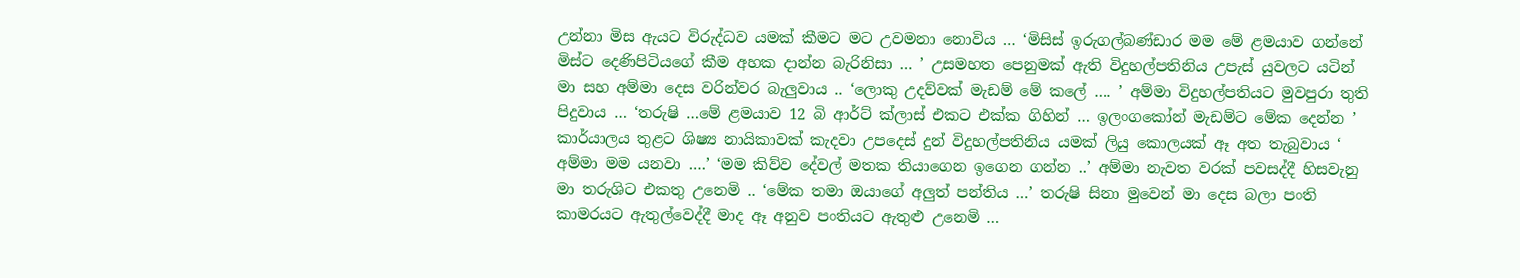උන්නා මිස ඇයට විරුද්ධව යමක් කීමට මට උවමනා නොවිය … ‘මිසිස් ඉරුගල්බණ්ඩාර මම මේ ළමයාව ගන්නේ මිස්ට දෙණිපිටියගේ කීම අහක දාන්න බැරිනිසා … ’ උසමහත පෙනුමක් ඇති විදුහල්පතිනිය උපැස් යුවලට යටින් මා සහ අම්මා දෙස වරින්වර බැලුවාය .. ‘ලොකු උදව්වක් මැඩම් මේ කලේ …. ’ අම්මා විදුහල්පතියට මුවපුරා තුති පිදුවාය … ‘තරුෂි …මේ ළමයාව 12 බි ආර්ට් ක්ලාස් එකට එක්ක ගිහින් … ඉලංගකෝන් මැඩම්ට මේක දෙන්න ’ කාර්යාලය තුළට ශිෂ්‍ය නායිකාවක් කැදවා උපදෙස් දුන් විදුහල්පතිනිය යමක් ලියු කොලයක් ඈ අත තැබුවාය ‘ අම්මා මම යනවා ….’ ‘මම කිව්ව දේවල් මතක තියාගෙන ඉගෙන ගන්න ..’ අම්මා නැවත වරක් පවසද්දී හිසවැනු මා තරුශිට එකතු උනෙමි .. ‘මේක තමා ඔයාගේ අලුත් පන්තිය …’ තරුෂි සිනා මුවෙන් මා දෙස බලා පංති කාමරයට ඇතුල්වෙද්දී මාද ඈ අනුව පංතියට ඇතුළු උනෙමි …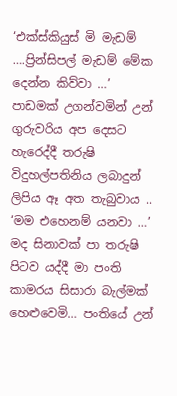‘එක්ස්කියුස් මි මැඩම් ….ප්‍රින්සිපල් මැඩම් මේක දෙන්න කිව්වා …’ පාඩමක් උගන්වමින් උන් ගුරුවරිය අප දෙසට හැරෙද්දී තරුෂි විදුහල්පතිනිය ලබාදුන් ලිපිය ඈ අත තැබුවාය .. ‘මම එහෙනම් යනවා …’ මද සිනාවක් පා තරුෂි පිටව යද්දී මා පංති කාමරය සිසාරා බැල්මක් හෙළුවෙමි… පංතියේ උන්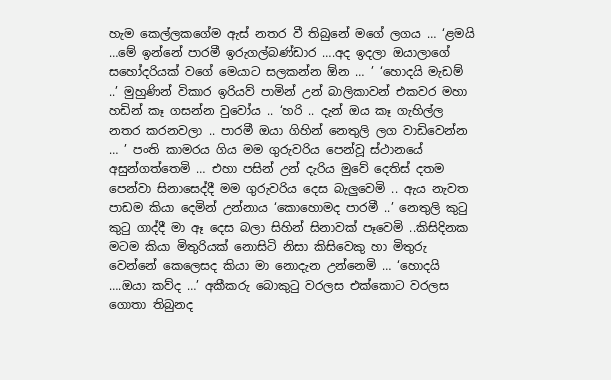හැම කෙල්ලකගේම ඇස් නතර වී තිබුනේ මගේ ලගය … ‘ළමයි …මේ ඉන්නේ පාරමී ඉරුගල්බණ්ඩාර ….අද ඉදලා ඔයාලාගේ සහෝදරියක් වගේ මෙයාට සලකන්න ඕන … ’ ‘හොදයි මැඩම් ..’ මුහුණින් විකාර ඉරියව් පාමින් උන් බාලිකාවන් එකවර මහා හඩින් කෑ ගසන්න වුවෝය .. ‘හරි .. දැන් ඔය කෑ ගැහිල්ල නතර කරනවලා .. පාරමී ඔයා ගිහින් නෙතුලි ලග වාඩිවෙන්න … ’ පංති කාමරය ගිය මම ගුරුවරිය පෙන්වූ ස්ථානයේ අසුන්ගත්තෙමි … එහා පසින් උන් දැරිය මුවේ දෙතිස් දතම පෙන්වා සිනාසෙද්දී මම ගුරුවරිය දෙස බැලුවෙමි .. ඇය නැවත පාඩම කියා දෙමින් උන්නාය ‘කොහොමද පාරමී ..’ නෙතුලි කුටු කුටු ගාද්දී මා ඈ දෙස බලා සිහින් සිනාවක් පෑවෙමි ..කිසිදිනක මටම කියා මිතුරියක් නොසිටි නිසා කිසිවෙකු හා මිතුරු වෙන්නේ කෙලෙසද කියා මා නොදැන උන්නෙමි … ‘හොදයි ….ඔයා කව්ද …’ අකීකරු බොකුටු වරලස එක්කොට වරලස ගොතා තිබුනද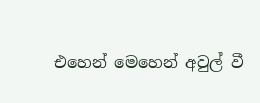එහෙන් මෙහෙන් අවුල් වී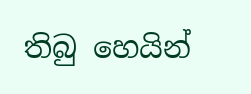තිබු හෙයින්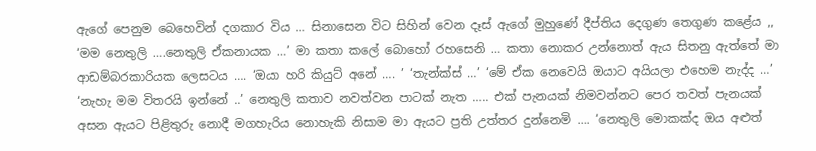ඇගේ පෙනුම බෙහෙවින් දගකාර විය … සිනාසෙන විට සිහින් වෙන දෑස් ඇගේ මුහුණේ දීප්තිය දෙගුණ තෙගුණ කළේය ,, ‘මම නෙතුලි ….නෙතුලි ඒකනායක …’ මා කතා කලේ බොහෝ රහසෙනි … කතා නොකර උන්නොත් ඇය සිතනු ඇත්තේ මා ආඩම්බරකාරියක ලෙසටය …. ‘ඔයා හරි කියුට් අනේ …. ’ ‘තැන්ක්ස් …’ ‘මේ ඒක නෙවෙයි ඔයාට අයියලා එහෙම නැද්ද …’ ‘නැහැ මම විතරයි ඉන්නේ ..’ නෙතුලි කතාව නවත්වන පාටක් නැත ….. එක් පැනයක් නිමවන්නට පෙර තවත් පැනයක් අසන ඇයට පිළිතුරු නොදී මගහැරිය නොහැකි නිසාම මා ඇයට ප්‍රති උත්තර දුන්නෙමි …. ‘නෙතුලි මොකක්ද ඔය අළුත්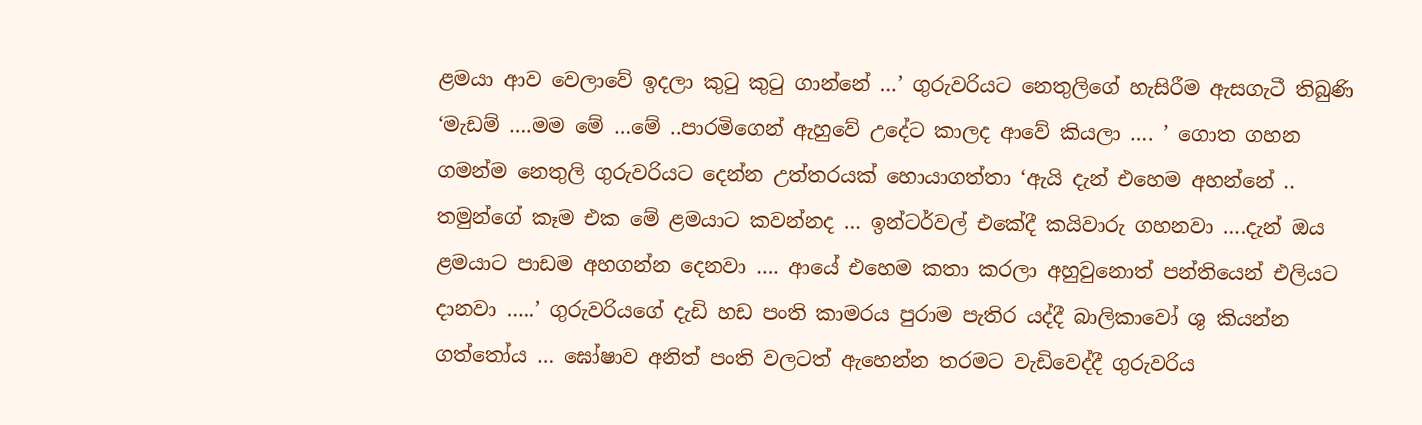ළමයා ආව වෙලාවේ ඉදලා කුටු කුටු ගාන්නේ …’ ගුරුවරියට නෙතුලිගේ හැසිරීම ඇසගැටී තිබුණි ‘මැඩම් ….මම මේ …මේ ..පාරමිගෙන් ඇහුවේ උදේට කාලද ආවේ කියලා …. ’ ගොත ගහන ගමන්ම නෙතුලි ගුරුවරියට දෙන්න උත්තරයක් හොයාගත්තා ‘ඇයි දැන් එහෙම අහන්නේ .. තමුන්ගේ කෑම එක මේ ළමයාට කවන්නද … ඉන්ටර්වල් එකේදී කයිවාරු ගහනවා ….දැන් ඔය ළමයාට පාඩම අහගන්න දෙනවා …. ආයේ එහෙම කතා කරලා අහුවුනොත් පන්තියෙන් එලියට දානවා …..’ ගුරුවරියගේ දැඩි හඩ පංති කාමරය පුරාම පැතිර යද්දී බාලිකාවෝ ශු කියන්න ගත්තෝය … ඝෝෂාව අනිත් පංති වලටත් ඇහෙන්න තරමට වැඩිවෙද්දී ගුරුවරිය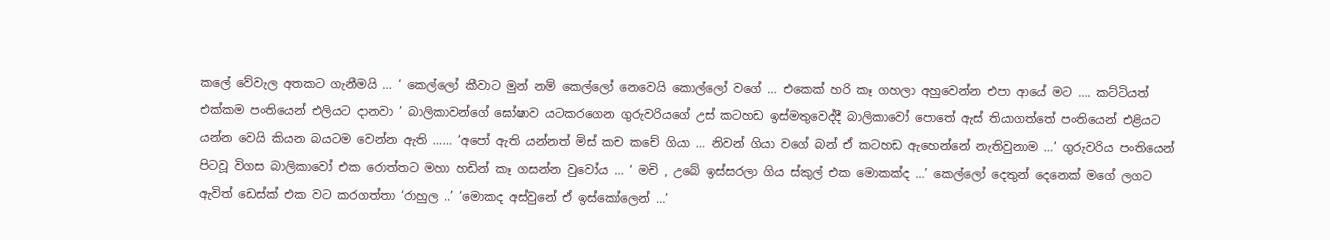කලේ වේවැල අතකට ගැනීමයි … ‘ කෙල්ලෝ කීවාට මුන් නම් කෙල්ලෝ නෙවෙයි කොල්ලෝ වගේ … එකෙක් හරි කෑ ගහලා අහුවෙන්න එපා ආයේ මට …. කට්ටියත් එක්කම පංතියෙන් එලියට දානවා ’ බාලිකාවන්ගේ ඝෝෂාව යටකරගෙන ගුරුවරියගේ උස් කටහඩ ඉස්මතුවෙද්දී බාලිකාවෝ පොතේ ඇස් තියාගත්තේ පංතියෙන් එළියට යන්න වෙයි කියන බයටම වෙන්න ඇති …… ‘අපෝ ඇති යන්නත් මිස් කච කචේ ගියා … නිවන් ගියා වගේ බන් ඒ කටහඩ ඇහෙන්නේ නැතිවුනාම …’ ගුරුවරිය පංතියෙන් පිටවූ විගස බාලිකාවෝ එක රොත්තට මහා හඩින් කෑ ගසන්න වුවෝය … ‘ මචි , උබේ ඉස්සරලා ගිය ස්කුල් එක මොකක්ද …’ කෙල්ලෝ දෙතුන් දෙනෙක් මගේ ලගට ඇවිත් ඩෙස්ක් එක වට කරගත්තා ‘රාහුල ..’ ‘මොකද අස්වුනේ ඒ ඉස්කෝලෙන් …’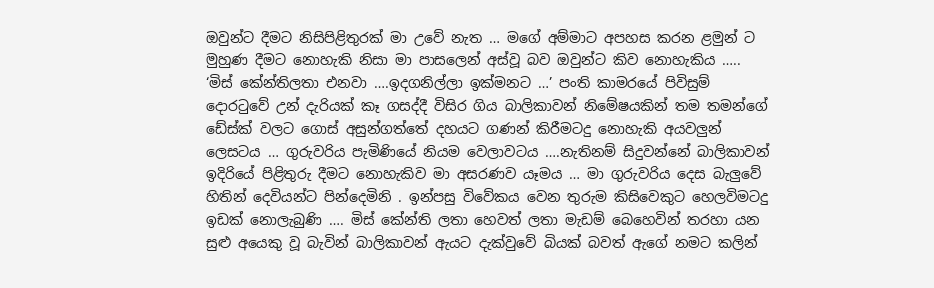ඔවුන්ට දීමට නිසිපිළිතුරක් මා උවේ නැත … මගේ අම්මාට අපහස කරන ළමුන් ට මුහුණ දීමට නොහැකි නිසා මා පාසලෙන් අස්වූ බව ඔවුන්ට කිව නොහැකිය ….. ‘මිස් කේන්තිලතා එනවා ….ඉදගනිල්ලා ඉක්මනට …’ පංති කාමරයේ පිවිසුම් දොරටුවේ උන් දැරියක් කෑ ගසද්දී විසිර ගිය බාලිකාවන් නිමේෂයකින් තම තමන්ගේ ඩේස්ක් වලට ගොස් අසුන්ගත්තේ දහයට ගණන් කිරීමටදු නොහැකි අයවලුන් ලෙසටය … ගුරුවරිය පැමිණියේ නියම වෙලාවටය ….නැතිනම් සිදුවන්නේ බාලිකාවන් ඉදිරියේ පිළිතුරු දීමට නොහැකිව මා අසරණව යෑමය … මා ගුරුවරිය දෙස බැලුවේ හිතින් දෙවියන්ට පින්දෙමිනි . ඉන්පසු විවේකය වෙන තුරුම කිසිවෙකුට හෙලවිමටදු ඉඩක් නොලැබුණි …. මිස් කේන්ති ලතා හෙවත් ලතා මැඩම් බෙහෙවින් තරහා යන සුළු අයෙකු වූ බැවින් බාලිකාවන් ඇයට දැක්වුවේ බියක් බවත් ඇගේ නමට කලින්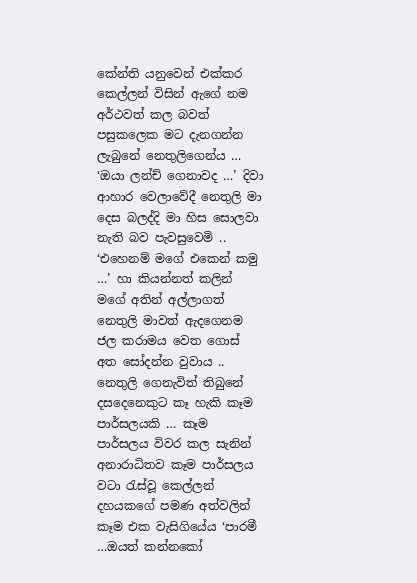කේන්ති යනුවෙන් එක්කර කෙල්ලන් විසින් ඇගේ නම අර්ථවත් කල බවත් පසුකලෙක මට දැනගන්න ලැබුනේ නෙතුලිගෙන්ය … ‘ඔයා ලන්ච් ගෙනාවද …’ දිවා ආහාර වෙලාවේදී නෙතුලි මා දෙස බලද්දි මා හිස සොලවා නැති බව පැවසුවෙමි .. ‘එහෙනම් මගේ එකෙන් කමු …’ හා කියන්නත් කලින් මගේ අතින් අල්ලාගත් නෙතුලි මාවත් ඇදගෙනම ජල කරාමය වෙත ගොස් අත සෝදන්න වුවාය .. නෙතුලි ගෙනැවිත් තිබුනේ දසදෙනෙකුට කෑ හැකි කෑම පාර්සලයකි … කෑම පාර්සලය විවර කල සැනින් අනාරාධිතව කෑම පාර්සලය වටා රැස්වූ කෙල්ලන් දහයකගේ පමණ අත්වලින් කෑම එක වැසිගියේය ‘පාරමී …ඔයත් කන්නකෝ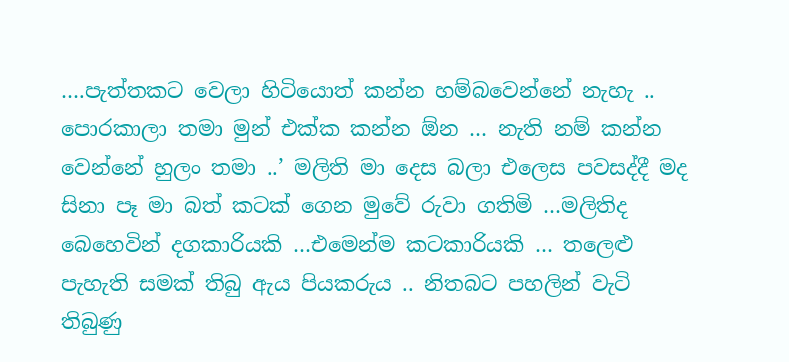….පැත්තකට වෙලා හිටියොත් කන්න හම්බවෙන්නේ නැහැ .. පොරකාලා තමා මුන් එක්ක කන්න ඕන … නැති නම් කන්න වෙන්නේ හුලං තමා ..’ මලිති මා දෙස බලා එලෙස පවසද්දී මද සිනා පෑ මා බත් කටක් ගෙන මුවේ රුවා ගතිමි …මලිතිද බෙහෙවින් දගකාරියකි …එමෙන්ම කටකාරියකි … තලෙළු පැහැති සමක් තිබු ඇය පියකරුය .. නිතබට පහලින් වැටි තිබුණු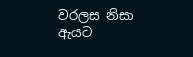වරලස නිසා ඇයට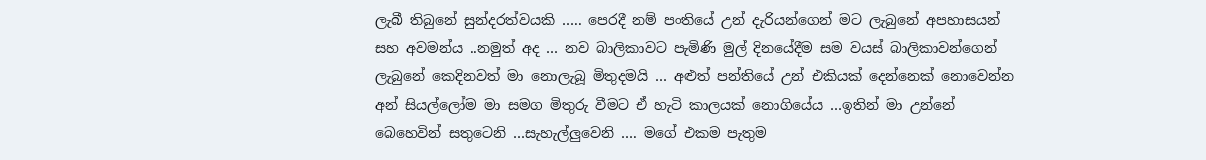ලැබී තිබුනේ සුන්දරත්වයකි ….. පෙරදී නම් පංතියේ උන් දැරියන්ගෙන් මට ලැබුනේ අපහාසයන් සහ අවමන්ය ..නමුත් අද … නව බාලිකාවට පැමිණි මුල් දිනයේදීම සම වයස් බාලිකාවන්ගෙන් ලැබුනේ කෙදිනවත් මා නොලැබූ මිතුදමයි … අළුත් පන්තියේ උන් එකියක් දෙන්නෙක් නොවෙන්න අන් සියල්ලෝම මා සමග මිතුරු වීමට ඒ හැටි කාලයක් නොගියේය …ඉතින් මා උන්නේ බෙහෙවින් සතුටෙනි …සැහැල්ලුවෙනි …. මගේ එකම පැතුම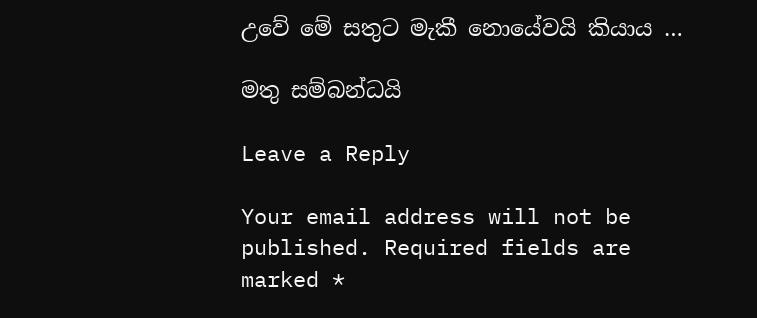උවේ මේ සතුට මැකී නොයේවයි කියාය …

මතු සම්බන්ධයි

Leave a Reply

Your email address will not be published. Required fields are marked *